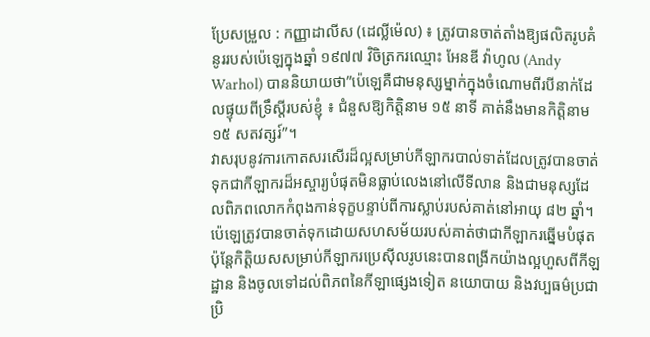ប្រែសម្រួល : កញ្ញាដាលីស (ដេល្លីម៉េល) ៖ ត្រូវបានចាត់តាំងឱ្យផលិតរូបគំនូររបស់ប៉េឡេក្នុងឆ្នាំ ១៩៧៧ វិចិត្រករឈ្មោះ អែនឌី វ៉ាហូល (Andy Warhol) បាននិយាយថា”ប៉េឡេគឺជាមនុស្សម្នាក់ក្នុងចំណោមពីរបីនាក់ដែលផ្ទុយពីទ្រឹស្តីរបស់ខ្ញុំ ៖ ជំនួសឱ្យកិត្តិនាម ១៥ នាទី គាត់នឹងមានកិត្តិនាម ១៥ សតវត្សរ៍”។
វាសរុបនូវការកោតសរសើរដ៏ល្អសម្រាប់កីឡាករបាល់ទាត់ដែលត្រូវបានចាត់ទុកជាកីឡាករដ៏អស្ចារ្យបំផុតមិនធ្លាប់លេងនៅលើទីលាន និងជាមនុស្សដែលពិភពលោកកំពុងកាន់ទុក្ខបន្ទាប់ពីការស្លាប់របស់គាត់នៅអាយុ ៨២ ឆ្នាំ។
ប៉េឡេត្រូវបានចាត់ទុកដោយសហសម័យរបស់គាត់ថាជាកីឡាករឆ្នើមបំផុត ប៉ុន្តែកិត្តិយសសម្រាប់កីឡាករប្រេស៊ីលរូបនេះបានពង្រីកយ៉ាងល្អហួសពីកីឡដ្ឋាន និងចូលទៅដល់ពិភពនៃកីឡាផ្សេងទៀត នយោបាយ និងវប្បធម៌ប្រជាប្រិ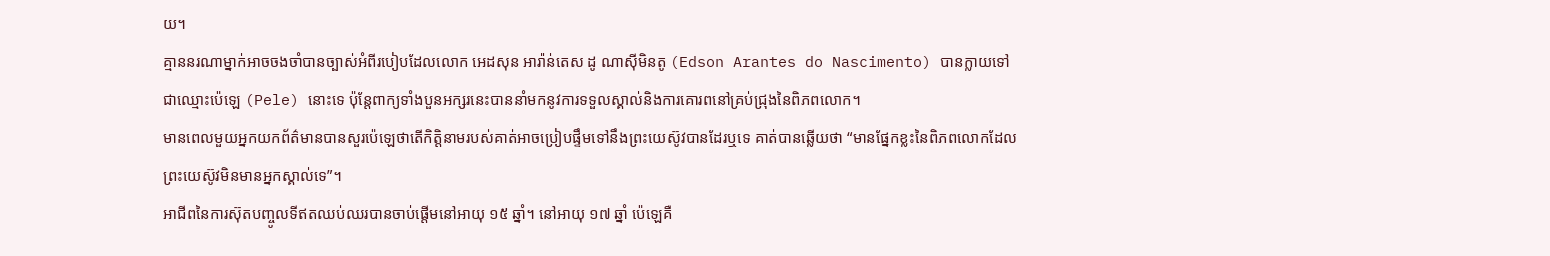យ។
គ្មាននរណាម្នាក់អាចចងចាំបានច្បាស់អំពីរបៀបដែលលោក អេដសុន អារ៉ាន់តេស ដូ ណាស៊ីមិនតូ (Edson Arantes do Nascimento) បានក្លាយទៅជាឈ្មោះប៉េឡេ (Pele) នោះទេ ប៉ុន្តែពាក្យទាំងបួនអក្សរនេះបាននាំមកនូវការទទួលស្គាល់និងការគោរពនៅគ្រប់ជ្រុងនៃពិភពលោក។
មានពេលមួយអ្នកយកព័ត៌មានបានសួរប៉េឡេថាតើកិត្តិនាមរបស់គាត់អាចប្រៀបផ្ទឹមទៅនឹងព្រះយេស៊ូវបានដែរឬទេ គាត់បានឆ្លើយថា “មានផ្នែកខ្លះនៃពិភពលោកដែលព្រះយេស៊ូវមិនមានអ្នកស្គាល់ទេ”។
អាជីពនៃការស៊ុតបញ្ចូលទីឥតឈប់ឈរបានចាប់ផ្តើមនៅអាយុ ១៥ ឆ្នាំ។ នៅអាយុ ១៧ ឆ្នាំ ប៉េឡេគឺ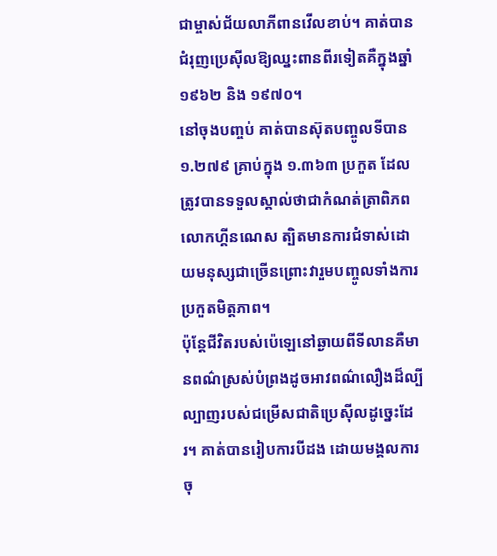ជាម្ចាស់ជ័យលាភីពានវើលខាប់។ គាត់បានជំរុញប្រេស៊ីលឱ្យឈ្នះពានពីរទៀតគឺក្នុងឆ្នាំ ១៩៦២ និង ១៩៧០។
នៅចុងបញ្ចប់ គាត់បានស៊ុតបញ្ចូលទីបាន ១.២៧៩ គ្រាប់ក្នុង ១.៣៦៣ ប្រកួត ដែលត្រូវបានទទួលស្គាល់ថាជាកំណត់ត្រាពិភពលោកហ្គីនណេស ត្បិតមានការជំទាស់ដោយមនុស្សជាច្រើនព្រោះវារួមបញ្ចូលទាំងការប្រកួតមិត្តភាព។
ប៉ុន្តែជីវិតរបស់ប៉េឡេនៅឆ្ងាយពីទីលានគឺមានពណ៌ស្រស់បំព្រងដូចអាវពណ៌លឿងដ៏ល្បីល្បាញរបស់ជម្រើសជាតិប្រេស៊ីលដូច្នេះដែរ។ គាត់បានរៀបការបីដង ដោយមង្គលការចុ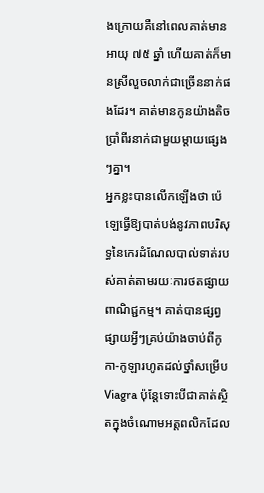ងក្រោយគឺនៅពេលគាត់មានអាយុ ៧៥ ឆ្នាំ ហើយគាត់ក៏មានស្រីលួចលាក់ជាច្រើននាក់ផងដែរ។ គាត់មានកូនយ៉ាងតិចប្រាំពីរនាក់ជាមួយម្តាយផ្សេងៗគ្នា។
អ្នកខ្លះបានលើកឡើងថា ប៉េឡេធ្វើឱ្យបាត់បង់នូវភាពបរិសុទ្ធនៃកេរដំណែលបាល់ទាត់របស់គាត់តាមរយៈការថតផ្សាយពាណិជ្ជកម្ម។ គាត់បានផ្សព្វផ្សាយអ្វីៗគ្រប់យ៉ាងចាប់ពីកូកា-កូឡារហូតដល់ថ្នាំសម្រើប Viagra ប៉ុន្តែទោះបីជាគាត់ស្ថិតក្នុងចំណោមអត្តពលិកដែល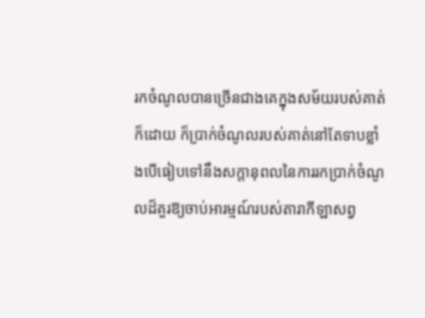រកចំណូលបានច្រើនជាងគេក្នុងសម័យរបស់គាត់ក៏ដោយ ក៏ប្រាក់ចំណូលរបស់គាត់នៅតែទាបខ្លាំងបើធៀបទៅនឹងសក្តានុពលនៃការរកប្រាក់ចំណូលដ៏គួរឱ្យចាប់អារម្មណ៍របស់តារាកីឡាសព្វ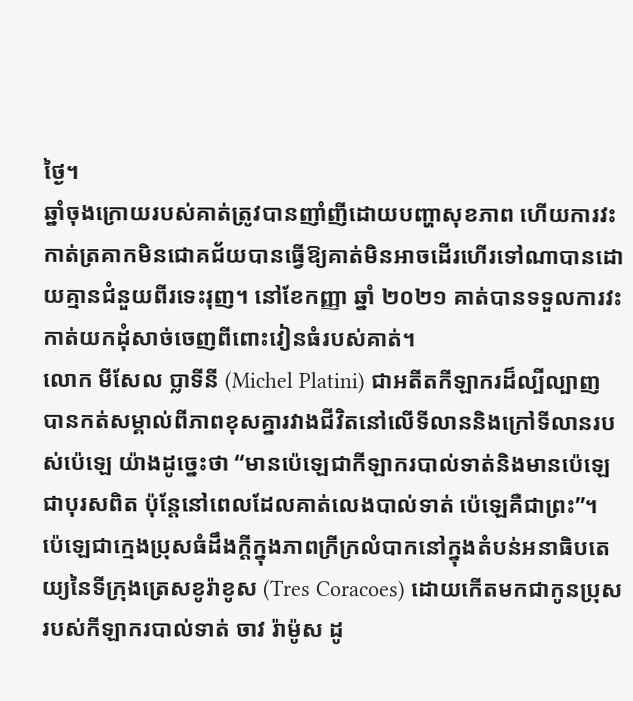ថ្ងៃ។
ឆ្នាំចុងក្រោយរបស់គាត់ត្រូវបានញាំញីដោយបញ្ហាសុខភាព ហើយការវះកាត់ត្រគាកមិនជោគជ័យបានធ្វើឱ្យគាត់មិនអាចដើរហើរទៅណាបានដោយគ្មានជំនួយពីរទេះរុញ។ នៅខែកញ្ញា ឆ្នាំ ២០២១ គាត់បានទទួលការវះកាត់យកដុំសាច់ចេញពីពោះវៀនធំរបស់គាត់។
លោក មីសែល ប្លាទីនី (Michel Platini) ជាអតីតកីឡាករដ៏ល្បីល្បាញ បានកត់សម្គាល់ពីភាពខុសគ្នារវាងជីវិតនៅលើទីលាននិងក្រៅទីលានរបស់ប៉េឡេ យ៉ាងដូច្នេះថា “មានប៉េឡេជាកីឡាករបាល់ទាត់និងមានប៉េឡេជាបុរសពិត ប៉ុន្តែនៅពេលដែលគាត់លេងបាល់ទាត់ ប៉េឡេគឺជាព្រះ”។
ប៉េឡេជាក្មេងប្រុសធំដឹងក្តីក្នុងភាពក្រីក្រលំបាកនៅក្នុងតំបន់អនាធិបតេយ្យនៃទីក្រុងត្រេសខូរ៉ាខូស (Tres Coracoes) ដោយកើតមកជាកូនប្រុសរបស់កីឡាករបាល់ទាត់ ចាវ រ៉ាម៉ូស ដូ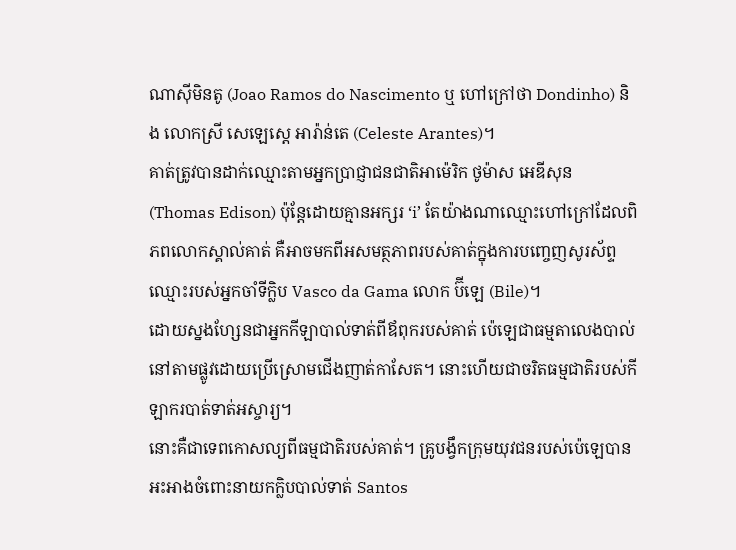ណាស៊ីមិនតូ (Joao Ramos do Nascimento ឬ ហៅក្រៅថា Dondinho) និង លោកស្រី សេឡេស្តេ អារ៉ាន់តេ (Celeste Arantes)។
គាត់ត្រូវបានដាក់ឈ្មោះតាមអ្នកប្រាជ្ញាជនជាតិអាម៉េរិក ថូម៉ាស អេឌីសុន (Thomas Edison) ប៉ុន្តែដោយគ្មានអក្សរ ‘i’ តែយ៉ាងណាឈ្មោះហៅក្រៅដែលពិភពលោកស្គាល់គាត់ គឺអាចមកពីអសមត្ថភាពរបស់គាត់ក្នុងការបញ្ចេញសូរស័ព្ទឈ្មោះរបស់អ្នកចាំទីក្លិប Vasco da Gama លោក ប៊ីឡេ (Bile)។
ដោយស្នងហ្សែនជាអ្នកកីឡាបាល់ទាត់ពីឪពុករបស់គាត់ ប៉េឡេជាធម្មតាលេងបាល់នៅតាមផ្លូវដោយប្រើស្រោមជើងញាត់កាសែត។ នោះហើយជាចរិតធម្មជាតិរបស់កីឡាករបាត់ទាត់អស្ចារ្យ។
នោះគឺជាទេពកោសល្យពីធម្មជាតិរបស់គាត់។ គ្រូបង្វឹកក្រុមយុវជនរបស់ប៉េឡេបានអះអាងចំពោះនាយកក្លិបបាល់ទាត់ Santos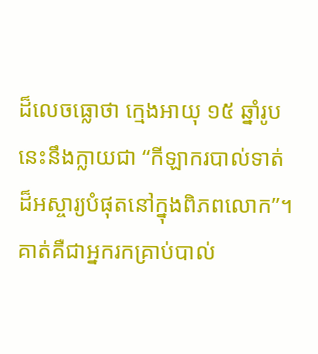ដ៏លេចធ្លោថា ក្មេងអាយុ ១៥ ឆ្នាំរូបនេះនឹងក្លាយជា “កីឡាករបាល់ទាត់ដ៏អស្ចារ្យបំផុតនៅក្នុងពិភពលោក”។
គាត់គឺជាអ្នករកគ្រាប់បាល់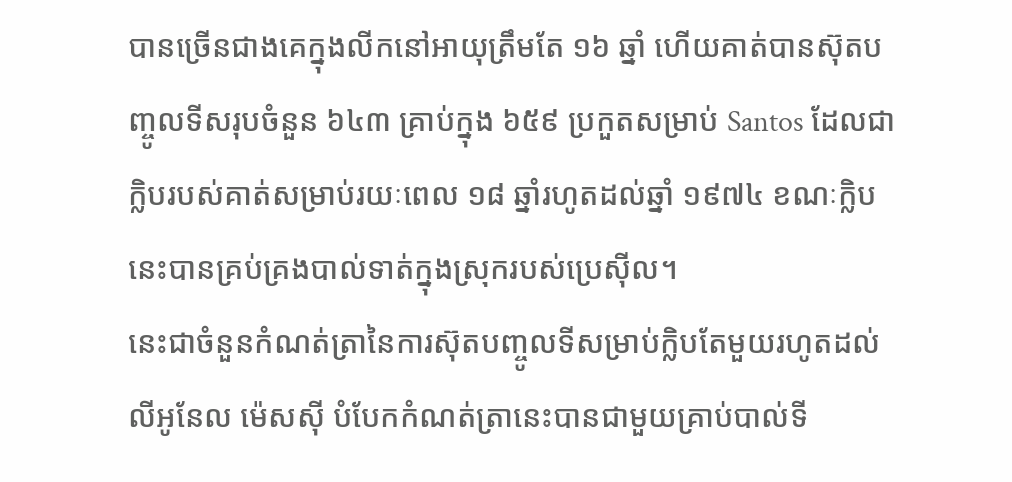បានច្រើនជាងគេក្នុងលីកនៅអាយុត្រឹមតែ ១៦ ឆ្នាំ ហើយគាត់បានស៊ុតបញ្ចូលទីសរុបចំនួន ៦៤៣ គ្រាប់ក្នុង ៦៥៩ ប្រកួតសម្រាប់ Santos ដែលជាក្លិបរបស់គាត់សម្រាប់រយៈពេល ១៨ ឆ្នាំរហូតដល់ឆ្នាំ ១៩៧៤ ខណៈក្លិបនេះបានគ្រប់គ្រងបាល់ទាត់ក្នុងស្រុករបស់ប្រេស៊ីល។
នេះជាចំនួនកំណត់ត្រានៃការស៊ុតបញ្ចូលទីសម្រាប់ក្លិបតែមួយរហូតដល់លីអូនែល ម៉េសស៊ី បំបែកកំណត់ត្រានេះបានជាមួយគ្រាប់បាល់ទី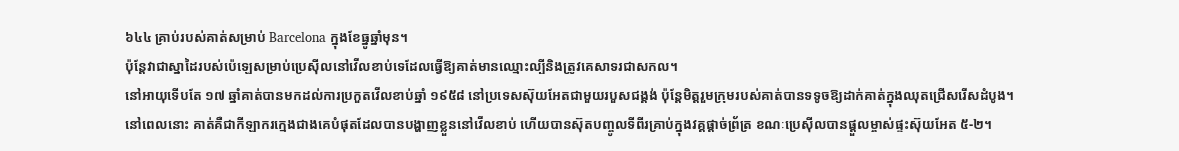៦៤៤ គ្រាប់របស់គាត់សម្រាប់ Barcelona ក្នុងខែធ្នូឆ្នាំមុន។
ប៉ុន្តែវាជាស្នាដៃរបស់ប៉េឡេសម្រាប់ប្រេស៊ីលនៅវើលខាប់ទេដែលធ្វើឱ្យគាត់មានឈ្មោះល្បីនិងត្រូវគេសាទរជាសកល។
នៅអាយុទើបតែ ១៧ ឆ្នាំគាត់បានមកដល់ការប្រកួតវើលខាប់ឆ្នាំ ១៩៥៨ នៅប្រទេសស៊ុយអែតជាមួយរបួសជង្គង់ ប៉ុន្តែមិត្តរួមក្រុមរបស់គាត់បានទទូចឱ្យដាក់គាត់ក្នុងឈុតជ្រើសរើសដំបូង។
នៅពេលនោះ គាត់គឺជាកីឡាករក្មេងជាងគេបំផុតដែលបានបង្ហាញខ្លួននៅវើលខាប់ ហើយបានស៊ុតបញ្ចូលទីពីរគ្រាប់ក្នុងវគ្គផ្តាច់ព្រ័ត្រ ខណៈប្រេស៊ីលបានផ្តួលម្ចាស់ផ្ទះស៊ុយអែត ៥-២។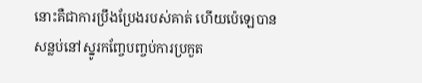នោះគឺជាការប្រឹងប្រែងរបស់គាត់ ហើយប៉េឡេបានសន្លប់នៅស្នូរកញ្ចែបញ្ចប់ការប្រកួត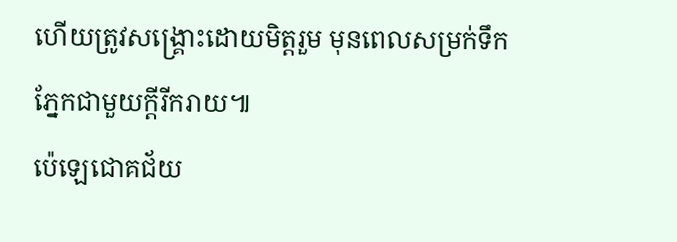ហើយត្រូវសង្គ្រោះដោយមិត្តរួម មុនពេលសម្រក់ទឹកភ្នែកជាមួយក្តីរីករាយ៕
ប៉េឡេជោគជ័យ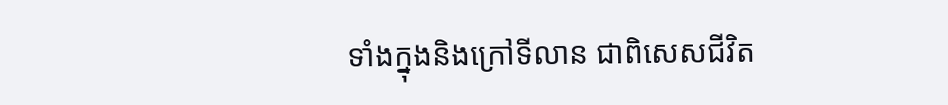ទាំងក្នុងនិងក្រៅទីលាន ជាពិសេសជីវិត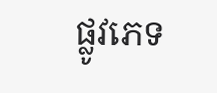ផ្លូវភេទ